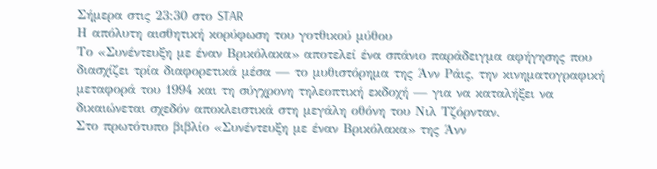Σήμερα στις 23:30 στο STAR
Η απόλυτη αισθητική κορύφωση του γοτθικού μύθου
Το «Συνέντευξη με έναν Βρικόλακα» αποτελεί ένα σπάνιο παράδειγμα αφήγησης που διασχίζει τρία διαφορετικά μέσα — το μυθιστόρημα της Άνν Ράις, την κινηματογραφική μεταφορά του 1994 και τη σύγχρονη τηλεοπτική εκδοχή — για να καταλήξει να δικαιώνεται σχεδόν αποκλειστικά στη μεγάλη οθόνη του Νιλ Τζόρνταν.
Στο πρωτότυπο βιβλίο «Συνέντευξη με έναν Βρικόλακα» της Άνν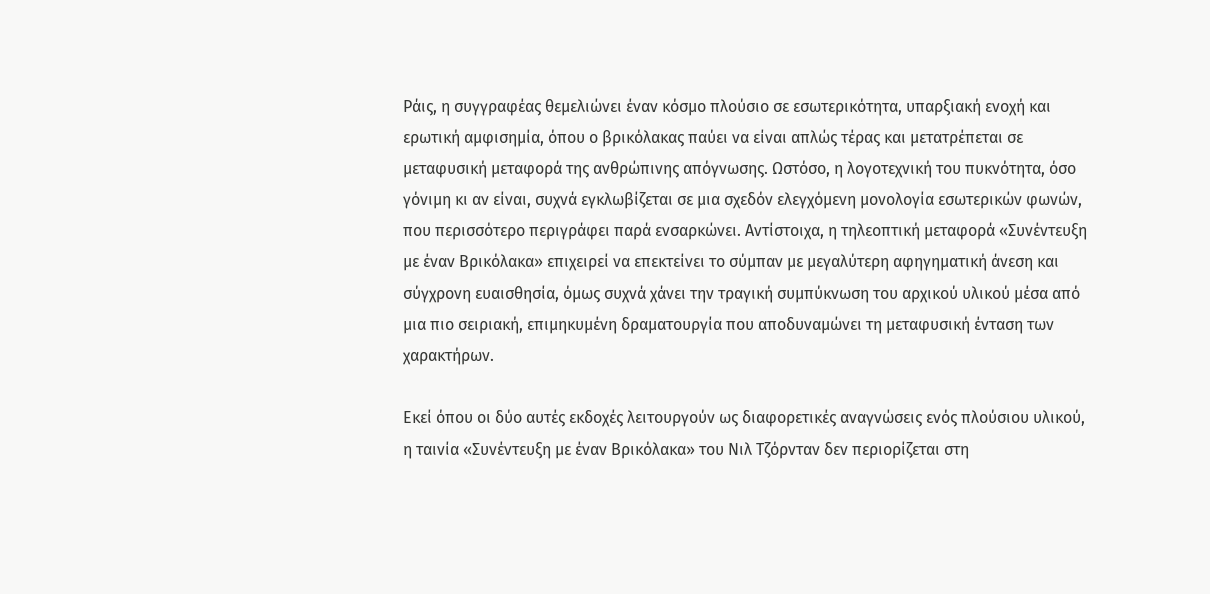Ράις, η συγγραφέας θεμελιώνει έναν κόσμο πλούσιο σε εσωτερικότητα, υπαρξιακή ενοχή και ερωτική αμφισημία, όπου ο βρικόλακας παύει να είναι απλώς τέρας και μετατρέπεται σε μεταφυσική μεταφορά της ανθρώπινης απόγνωσης. Ωστόσο, η λογοτεχνική του πυκνότητα, όσο γόνιμη κι αν είναι, συχνά εγκλωβίζεται σε μια σχεδόν ελεγχόμενη μονολογία εσωτερικών φωνών, που περισσότερο περιγράφει παρά ενσαρκώνει. Αντίστοιχα, η τηλεοπτική μεταφορά «Συνέντευξη με έναν Βρικόλακα» επιχειρεί να επεκτείνει το σύμπαν με μεγαλύτερη αφηγηματική άνεση και σύγχρονη ευαισθησία, όμως συχνά χάνει την τραγική συμπύκνωση του αρχικού υλικού μέσα από μια πιο σειριακή, επιμηκυμένη δραματουργία που αποδυναμώνει τη μεταφυσική ένταση των χαρακτήρων.

Εκεί όπου οι δύο αυτές εκδοχές λειτουργούν ως διαφορετικές αναγνώσεις ενός πλούσιου υλικού, η ταινία «Συνέντευξη με έναν Βρικόλακα» του Νιλ Τζόρνταν δεν περιορίζεται στη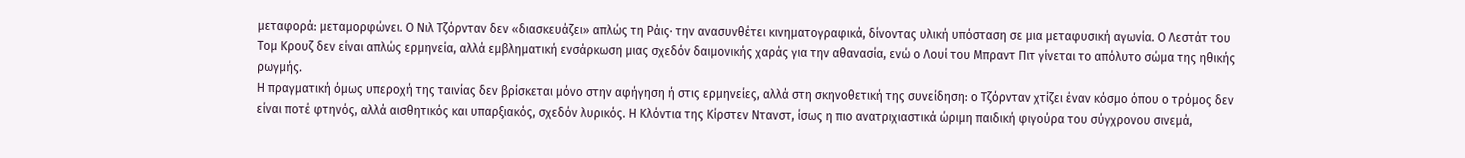μεταφορά: μεταμορφώνει. Ο Νιλ Τζόρνταν δεν «διασκευάζει» απλώς τη Ράις· την ανασυνθέτει κινηματογραφικά, δίνοντας υλική υπόσταση σε μια μεταφυσική αγωνία. Ο Λεστάτ του Τομ Κρουζ δεν είναι απλώς ερμηνεία, αλλά εμβληματική ενσάρκωση μιας σχεδόν δαιμονικής χαράς για την αθανασία, ενώ ο Λουί του Μπραντ Πιτ γίνεται το απόλυτο σώμα της ηθικής ρωγμής.
Η πραγματική όμως υπεροχή της ταινίας δεν βρίσκεται μόνο στην αφήγηση ή στις ερμηνείες, αλλά στη σκηνοθετική της συνείδηση: ο Τζόρνταν χτίζει έναν κόσμο όπου ο τρόμος δεν είναι ποτέ φτηνός, αλλά αισθητικός και υπαρξιακός, σχεδόν λυρικός. Η Κλόντια της Κίρστεν Ντανστ, ίσως η πιο ανατριχιαστικά ώριμη παιδική φιγούρα του σύγχρονου σινεμά,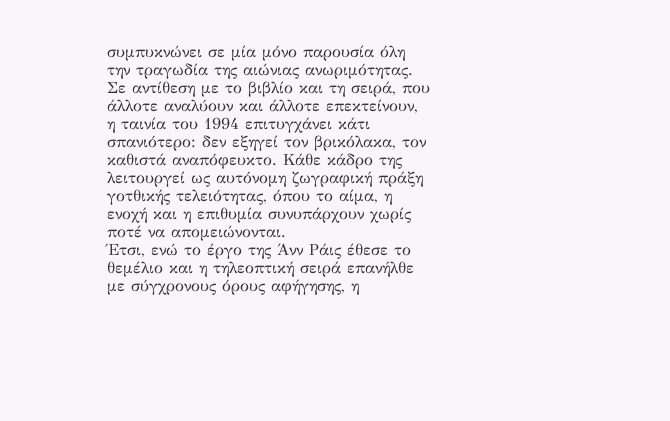συμπυκνώνει σε μία μόνο παρουσία όλη την τραγωδία της αιώνιας ανωριμότητας. Σε αντίθεση με το βιβλίο και τη σειρά, που άλλοτε αναλύουν και άλλοτε επεκτείνουν, η ταινία του 1994 επιτυγχάνει κάτι σπανιότερο: δεν εξηγεί τον βρικόλακα, τον καθιστά αναπόφευκτο. Κάθε κάδρο της λειτουργεί ως αυτόνομη ζωγραφική πράξη γοτθικής τελειότητας, όπου το αίμα, η ενοχή και η επιθυμία συνυπάρχουν χωρίς ποτέ να απομειώνονται.
Έτσι, ενώ το έργο της Άνν Ράις έθεσε το θεμέλιο και η τηλεοπτική σειρά επανήλθε με σύγχρονους όρους αφήγησης, η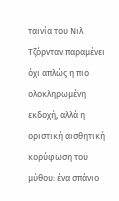ταινία του Νιλ Τζόρνταν παραμένει όχι απλώς η πιο ολοκληρωμένη εκδοχή, αλλά η οριστική αισθητική κορύφωση του μύθου: ένα σπάνιο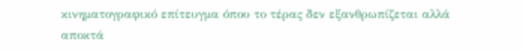κινηματογραφικό επίτευγμα όπου το τέρας δεν εξανθρωπίζεται αλλά αποκτά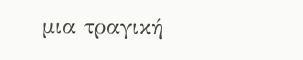μια τραγική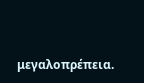μεγαλοπρέπεια.